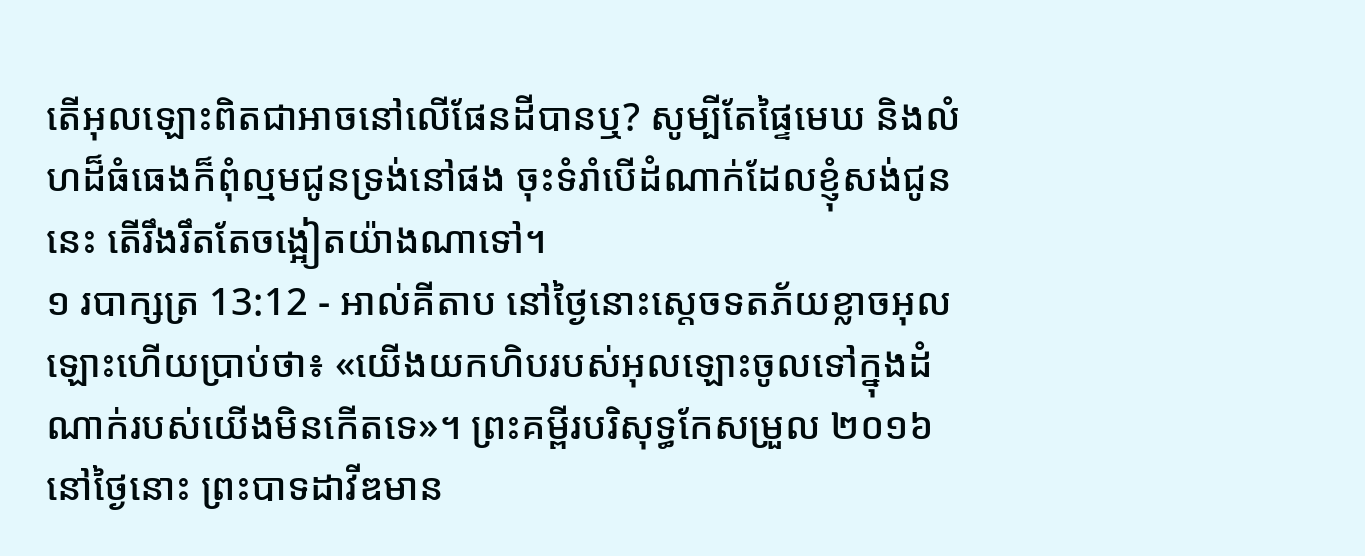តើអុលឡោះពិតជាអាចនៅលើផែនដីបានឬ? សូម្បីតែផ្ទៃមេឃ និងលំហដ៏ធំធេងក៏ពុំល្មមជូនទ្រង់នៅផង ចុះទំរាំបើដំណាក់ដែលខ្ញុំសង់ជូននេះ តើរឹងរឹតតែចង្អៀតយ៉ាងណាទៅ។
១ របាក្សត្រ 13:12 - អាល់គីតាប នៅថ្ងៃនោះស្តេចទតភ័យខ្លាចអុលឡោះហើយប្រាប់ថា៖ «យើងយកហិបរបស់អុលឡោះចូលទៅក្នុងដំណាក់របស់យើងមិនកើតទេ»។ ព្រះគម្ពីរបរិសុទ្ធកែសម្រួល ២០១៦ នៅថ្ងៃនោះ ព្រះបាទដាវីឌមាន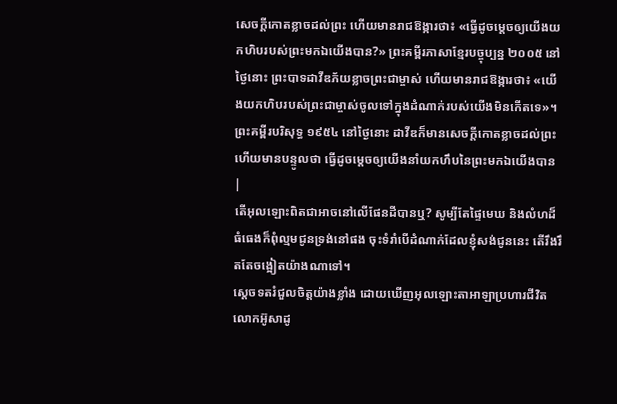សេចក្ដីកោតខ្លាចដល់ព្រះ ហើយមានរាជឱង្ការថា៖ «ធ្វើដូចម្តេចឲ្យយើងយកហិបរបស់ព្រះមកឯយើងបាន?» ព្រះគម្ពីរភាសាខ្មែរបច្ចុប្បន្ន ២០០៥ នៅថ្ងៃនោះ ព្រះបាទដាវីឌភ័យខ្លាចព្រះជាម្ចាស់ ហើយមានរាជឱង្ការថា៖ «យើងយកហិបរបស់ព្រះជាម្ចាស់ចូលទៅក្នុងដំណាក់របស់យើងមិនកើតទេ»។ ព្រះគម្ពីរបរិសុទ្ធ ១៩៥៤ នៅថ្ងៃនោះ ដាវីឌក៏មានសេចក្ដីកោតខ្លាចដល់ព្រះ ហើយមានបន្ទូលថា ធ្វើដូចម្តេចឲ្យយើងនាំយកហឹបនៃព្រះមកឯយើងបាន |
តើអុលឡោះពិតជាអាចនៅលើផែនដីបានឬ? សូម្បីតែផ្ទៃមេឃ និងលំហដ៏ធំធេងក៏ពុំល្មមជូនទ្រង់នៅផង ចុះទំរាំបើដំណាក់ដែលខ្ញុំសង់ជូននេះ តើរឹងរឹតតែចង្អៀតយ៉ាងណាទៅ។
ស្តេចទតរំជួលចិត្តយ៉ាងខ្លាំង ដោយឃើញអុលឡោះតាអាឡាប្រហារជីវិតលោកអ៊ូសាដូ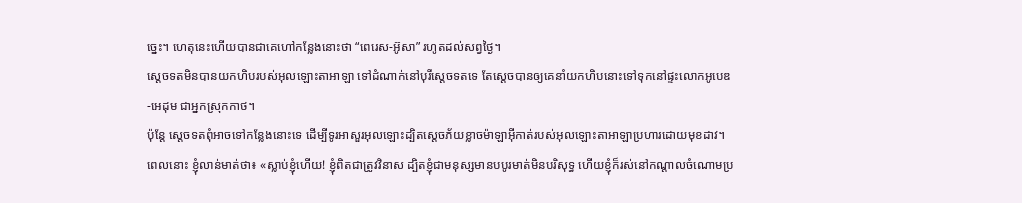ច្នេះ។ ហេតុនេះហើយបានជាគេហៅកន្លែងនោះថា “ពេរេស-អ៊ូសា” រហូតដល់សព្វថ្ងៃ។
ស្តេចទតមិនបានយកហិបរបស់អុលឡោះតាអាឡា ទៅដំណាក់នៅបុរីស្តេចទតទេ តែស្តេចបានឲ្យគេនាំយកហិបនោះទៅទុកនៅផ្ទះលោកអូបេឌ-អេដុម ជាអ្នកស្រុកកាថ។
ប៉ុន្តែ ស្តេចទតពុំអាចទៅកន្លែងនោះទេ ដើម្បីទូរអាសួរអុលឡោះដ្បិតស្តេចភ័យខ្លាចម៉ាឡាអ៊ីកាត់របស់អុលឡោះតាអាឡាប្រហារដោយមុខដាវ។
ពេលនោះ ខ្ញុំលាន់មាត់ថា៖ «ស្លាប់ខ្ញុំហើយ! ខ្ញុំពិតជាត្រូវវិនាស ដ្បិតខ្ញុំជាមនុស្សមានបបូរមាត់មិនបរិសុទ្ធ ហើយខ្ញុំក៏រស់នៅកណ្ដាលចំណោមប្រ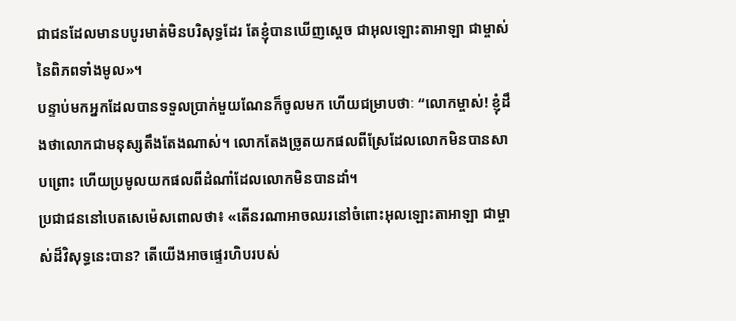ជាជនដែលមានបបូរមាត់មិនបរិសុទ្ធដែរ តែខ្ញុំបានឃើញស្តេច ជាអុលឡោះតាអាឡា ជាម្ចាស់នៃពិភពទាំងមូល»។
បន្ទាប់មកអ្នកដែលបានទទួលប្រាក់មួយណែនក៏ចូលមក ហើយជម្រាបថាៈ “លោកម្ចាស់! ខ្ញុំដឹងថាលោកជាមនុស្សតឹងតែងណាស់។ លោកតែងច្រូតយកផលពីស្រែដែលលោកមិនបានសាបព្រោះ ហើយប្រមូលយកផលពីដំណាំដែលលោកមិនបានដាំ។
ប្រជាជននៅបេតសេម៉េសពោលថា៖ «តើនរណាអាចឈរនៅចំពោះអុលឡោះតាអាឡា ជាម្ចាស់ដ៏វិសុទ្ធនេះបាន? តើយើងអាចផ្ទេរហិបរបស់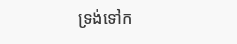ទ្រង់ទៅក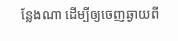ន្លែងណា ដើម្បីឲ្យចេញឆ្ងាយពី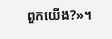ពួកយើង?»។